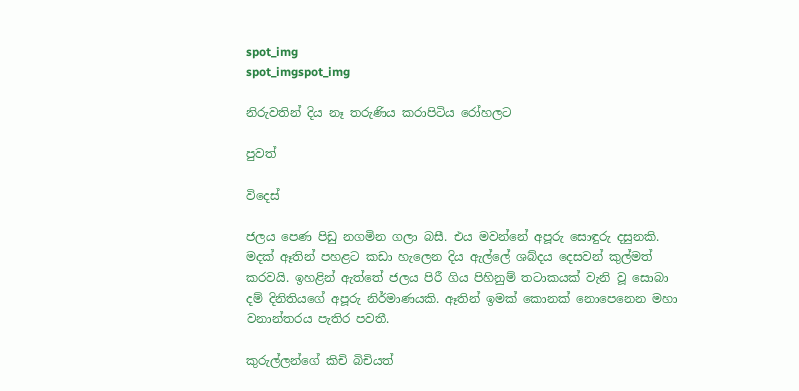spot_img
spot_imgspot_img

නිරුවතින් දිය නෑ තරුණිය කරාපිටිය රෝහලට

පුවත්

විදෙස්

ජලය පෙණ පිඩු නගමින ගලා බසී. එය මවන්නේ අපූරු සොඳුරු දසුනකි. මදක් ඈතින් පහළට කඩා හැලෙන දිය ඇල්ලේ ශබ්දය දෙසවන් කුල්මත් කරවයි. ඉහළින් ඇත්තේ ජලය පිරී ගිය පිහිනුම් තටාකයක් වැනි වූ සොබා දම් දිනිතියගේ අපූරු නිර්මාණයකි. ඈතින් ඉමක් කොනක් නොපෙනෙන මහා වනාන්තරය පැතිර පවතී.

කුරුල්ලන්ගේ කිචි බිචියත්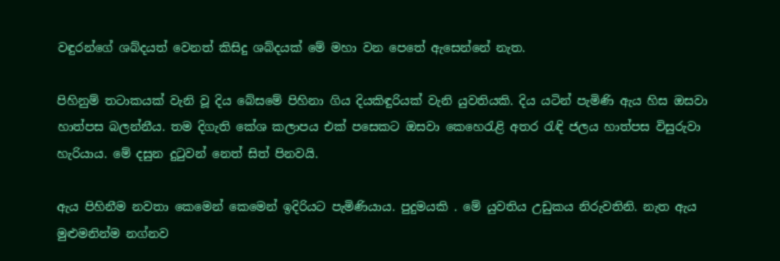වඳුරන්ගේ ශබ්දයත් වෙනත් කිසිදු ශබ්දයක් මේ මහා වන පෙතේ ඇසෙන්නේ නැත.

පිහිනුම් තටාකයක් වැනි වූ දිය බේසමේ පිහිනා ගිය දියකිඳුරියක් වැනි යුවතියකි. දිය යටින් පැමිණි ඇය හිස ඔසවා හාත්පස බලන්නීය. තම දිගැති කේශ කලාපය එක් පසෙකට ඔසවා කෙහෙරැළි අතර රැඳි ජලය හාත්පස විසුරුවා හැරියාය. මේ දසුන දුටුවන් නෙත් සිත් පිනවයි.

ඇය පිහිනීම නවතා කෙමෙන් කෙමෙන් ඉදිරියට පැමිණියාය. පුදුමයකි . මේ යුවතිය උඩුකය නිරුවතිනි. නැත ඇය මුළුමනින්ම නග්නව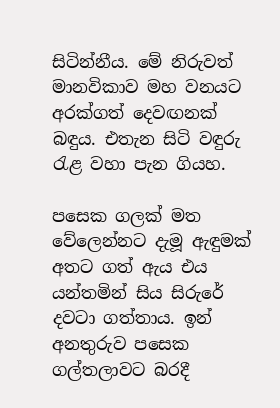සිටින්නීය. මේ නිරුවත් මානවිකාව මහ වනයට අරක්ගත් දෙවඟනක් බඳුය. එතැන සිටි වඳුරු රැළ වහා පැන ගියහ.

පසෙක ගලක් මත වේලෙන්නට දැමූ ඇඳුමක් අතට ගත් ඇය එය යන්තමින් සිය සිරුරේ දවටා ගත්තාය. ඉන් අනතුරුව පසෙක ගල්තලාවට බරදී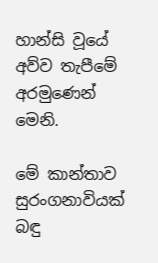හාන්සි වූයේ අව්ව තැපීමේ අරමුණෙන් මෙනි.

මේ කාන්තාව සුරංගනාවියක් බඳු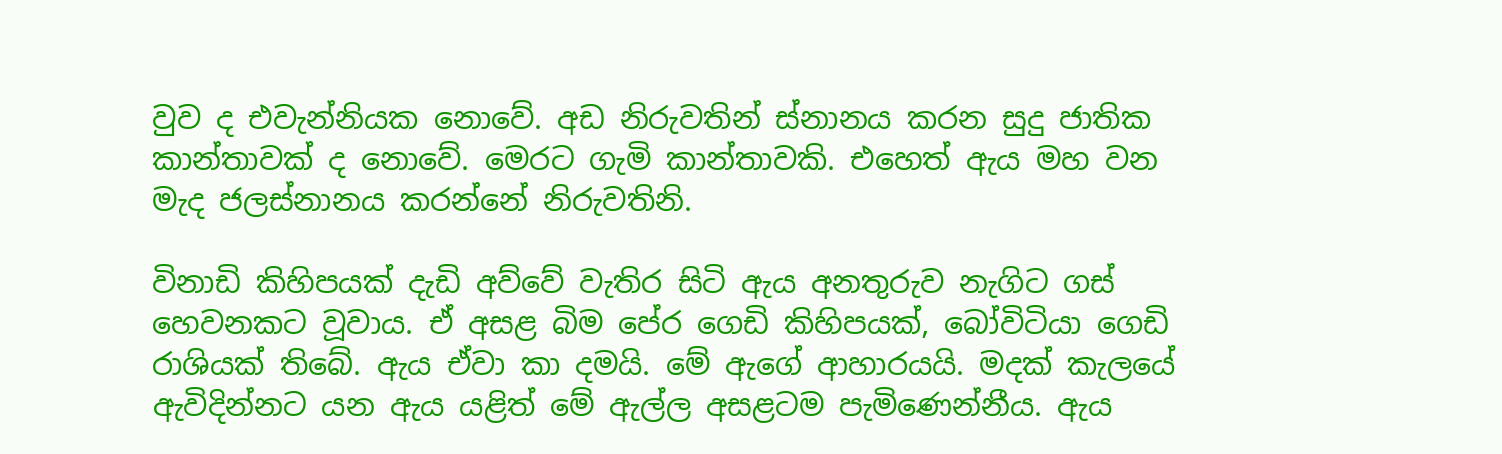වුව ද එවැන්නියක නොවේ. අඩ නිරුවතින් ස්නානය කරන සුදු ජාතික කාන්තාවක් ද නොවේ. මෙරට ගැමි කාන්තාවකි. එහෙත් ඇය මහ වන මැද ජලස්නානය කරන්නේ නිරුවතිනි.

විනාඩි කිහිපයක් දැඩි අව්වේ වැතිර සිටි ඇය අනතුරුව නැගිට ගස් හෙවනකට වූවාය. ඒ අසළ බිම පේර ගෙඩි කිහිපයක්, බෝවිටියා ගෙඩි රාශියක් තිබේ. ඇය ඒවා කා දමයි. මේ ඇගේ ආහාරයයි. මදක් කැලයේ ඇවිදින්නට යන ඇය යළිත් මේ ඇල්ල අසළටම පැමිණෙන්නීය. ඇය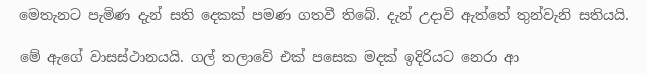මෙතැනට පැමිණ දැන් සති දෙකක් පමණ ගතවී තිබේ. දැන් උදාවි ඇත්තේ තුන්වැනි සතියයි.

මේ ඇගේ වාසස්ථානයයි. ගල් තලාවේ එක් පසෙක මදක් ඉදිරියට නෙරා ආ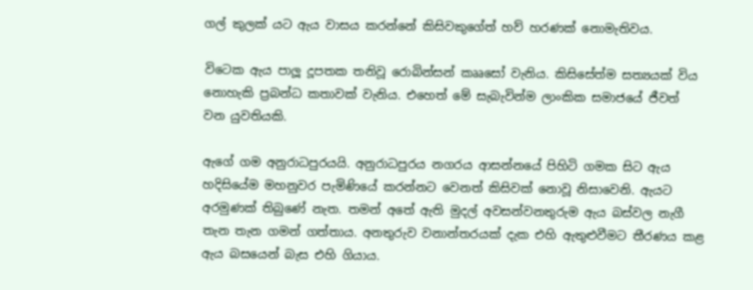ගල් කුලක් යට ඇය වාසය කරන්නේ කිසිවකුගේත් හව් හරණක් නොමැතිවය.

විටෙක ඇය පාලූ දූපතක තනිවූ රොබින්සන් කෲසෝ වැනිය. කිසිසේත්ම සත්‍යයක් විය නොහැකි ප්‍රබන්ධ කතාවක් වැනිය. එහෙත් මේ සැබැවින්ම ලාංකික සමාජයේ ජීවත් වන යුවතියකි.

ඇගේ ගම අනුරාධපුරයයි. අනුරාධපුරය නගරය ආසන්නයේ පිහිටි ගමක සිට ඇය හදිසියේම මහනුවර පැමිණියේ කරන්නට වෙනත් කිසිවක් නොවූ නිසාවෙනි. ඇයට අරමුණක් තිබුණේ නැත. තමන් අතේ ඇති මුදල් අවසන්වනතුරුම ඇය බස්වල නැගී තැන තැන ගමන් ගත්තාය. අනතුරුව වනාන්තරයක් දැක එහි ඇතුළුවීමට තීරණය කළ ඇය බසයෙන් බැස එහි ගියාය.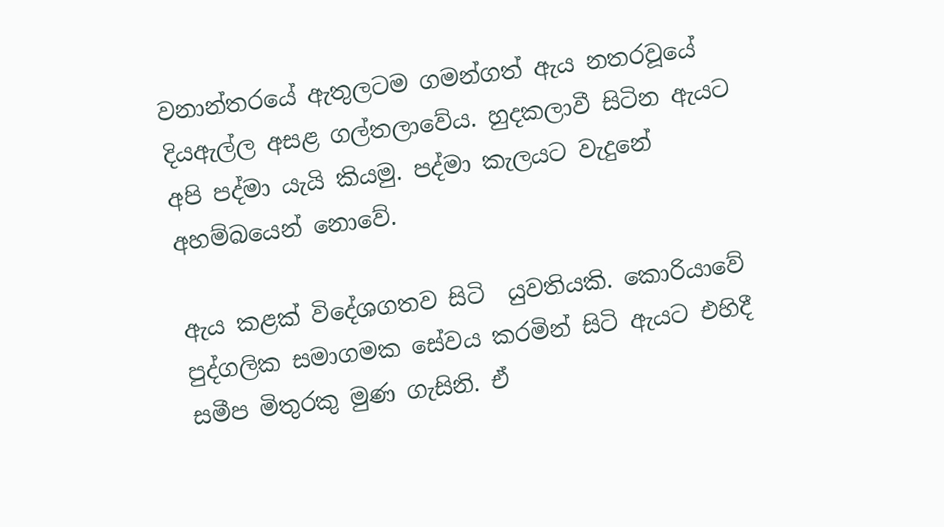වනාන්තරයේ ඇතුලටම ගමන්ගත් ඇය නතරවූයේ දියඇල්ල අසළ ගල්තලාවේය. හුදකලාවී සිටින ඇයට අපි පද්මා යැයි කියමු. පද්මා කැලයට වැදුනේ අහම්බයෙන් නොවේ.

ඇය කළක් විදේශගතව සිටි  යුවතියකි. කොරියාවේ පුද්ගලික සමාගමක සේවය කරමින් සිටි ඇයට එහිදී සමීප මිතුරකු මුණ ගැසිනි. ඒ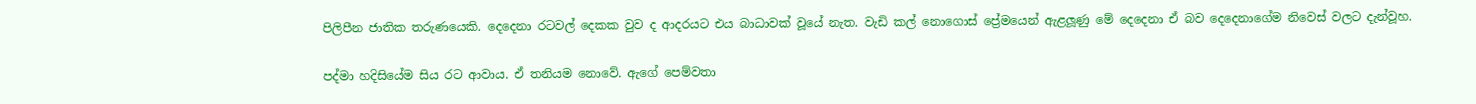පිලිපීන ජාතික තරුණයෙකි. දෙදෙනා රටවල් දෙකක වුව ද ආදරයට එය බාධාවක් වූයේ නැත. වැඩි කල් නොගොස් ප්‍රේමයෙන් ඇළලූණු මේ දෙදෙනා ඒ බව දෙදෙනාගේම නිවෙස් වලට දැන්වූහ.

පද්මා හදිසියේම සිය රට ආවාය. ඒ තනියම නොවේ. ඇගේ පෙම්වතා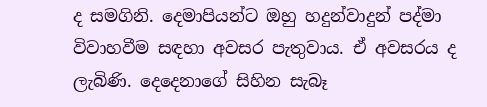ද සමගිනි. දෙමාපියන්ට ඔහු හදුන්වාදුන් පද්මා විවාහවීම සඳහා අවසර පැතුවාය. ඒ අවසරය ද ලැබිණි. දෙදෙනාගේ සිහින සැබෑ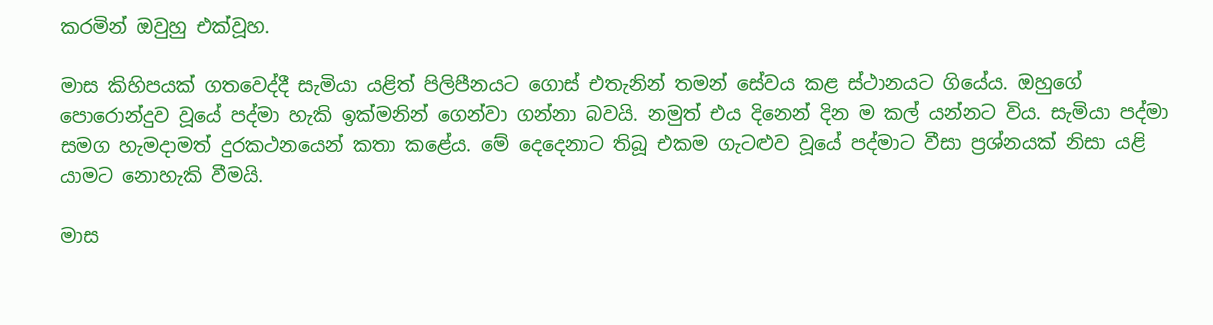කරමින් ඔවුහු එක්වූහ.

මාස කිහිපයක් ගතවෙද්දී සැමියා යළිත් පිලිපීනයට ගොස් එතැනින් තමන් සේවය කළ ස්ථානයට ගියේය. ඔහුගේ පොරොන්දුව වූයේ පද්මා හැකි ඉක්මනින් ගෙන්වා ගන්නා බවයි. නමුත් එය දිනෙන් දින ම කල් යන්නට විය. සැමියා පද්මා සමග හැමදාමත් දුරකථනයෙන් කතා කළේය. මේ දෙදෙනාට තිබූ එකම ගැටළුව වූයේ පද්මාට වීසා ප්‍රශ්නයක් නිසා යළි යාමට නොහැකි වීමයි.

මාස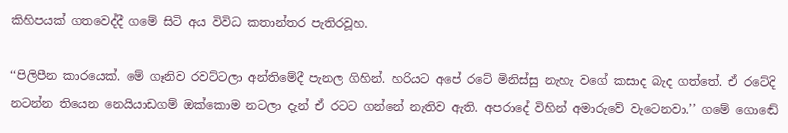කිහිපයක් ගතවෙද්දී ගමේ සිටි අය විවිධ කතාන්තර පැතිරවූහ.

‘‘පිලිපීන කාරයෙක්. මේ ගෑනිව රවට්ටලා අන්තිමේදී පැනල ගිහින්. හරියට අපේ රටේ මිනිස්සු නැහැ වගේ කසාද බැද ගත්තේ. ඒ රටේදි නටන්න තියෙන නෙයියාඩගම් ඔක්කොම නටලා දැන් ඒ රටට ගන්නේ නැතිව ඇති. අපරාදේ විහින් අමාරුවේ වැටෙනවා.’’ ගමේ ගොඬේ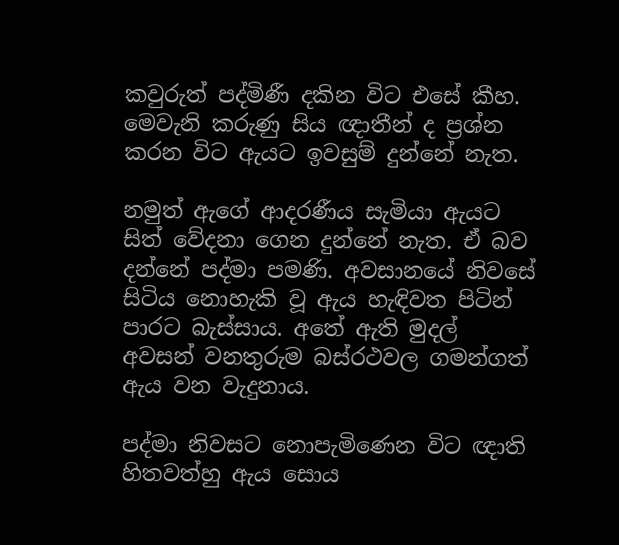කවුරුත් පද්මිණී දකින විට එසේ කීහ. මෙවැනි කරුණු සිය ඥාතීන් ද ප්‍රශ්න කරන විට ඇයට ඉවසුම් දුන්නේ නැත.

නමුත් ඇගේ ආදරණීය සැමියා ඇයට සිත් වේදනා ගෙන දුන්නේ නැත. ඒ බව දන්නේ පද්මා පමණි. අවසානයේ නිවසේ සිටිය නොහැකි වූ ඇය හැඳිවත පිටින් පාරට බැස්සාය. අතේ ඇති මුදල් අවසන් වනතුරුම බස්රථවල ගමන්ගත් ඇය වන වැදුනාය.

පද්මා නිවසට නොපැමිණෙන විට ඥාති හිතවත්හු ඇය සොය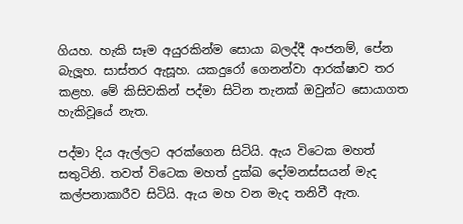ගියහ. හැකි සෑම අයුරකින්ම සොයා බලද්දී අංජනම්, පේන බැලූහ. සාස්තර ඇසූහ. යකදුරෝ ගෙනන්වා ආරක්ෂාව තර කළහ. මේ කිසිවකින් පද්මා සිටින තැනක් ඔවුන්ට සොයාගත හැකිවූයේ නැත.

පද්මා දිය ඇල්ලට අරක්ගෙන සිටියි. ඇය විටෙක මහත් සතුටිනි. තවත් විටෙක මහත් දුක්ඛ දෝමනස්සයන් මැද කල්පනාකාරීව සිටියි. ඇය මහ වන මැද තනිවී ඇත.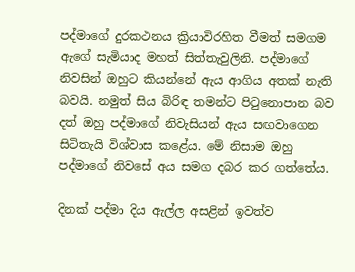පද්මාගේ දුරකථනය ක්‍රියාවිරහිත වීමත් සමගම ඇගේ සැමියාද මහත් සිත්තැවුලිනි. පද්මාගේ නිවසින් ඔහුට කියන්නේ ඇය ආගිය අතක් නැති බවයි. නමුත් සිය බිරිඳ තමන්ට පිටුනොපාන බව දත් ඔහු පද්මාගේ නිවැසියන් ඇය සඟවාගෙන සිටිතැයි විශ්වාස කළේය. මේ නිසාම ඔහු පද්මාගේ නිවසේ අය සමග දබර කර ගත්තේය.

දිනක් පද්මා දිය ඇල්ල අසළින් ඉවත්ව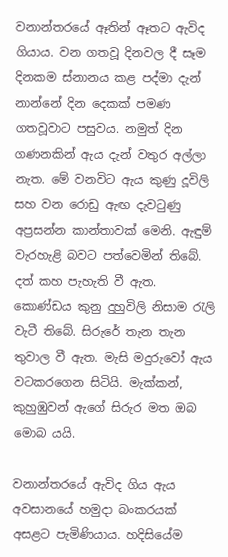වනාන්තරයේ ඈතින් ඈතට ඇවිද ගියාය. වන ගතවූ දිනවල දී සෑම දිනකම ස්නානය කළ පද්මා දැන් නාන්නේ දින දෙකක් පමණ ගතවූවාට පසුවය. නමුත් දින ගණනකින් ඇය දැන් වතුර අල්ලා නැත. මේ වනවිට ඇය කුණු දූවිලි සහ වන රොඩු ඇඟ දැවටුණු අප්‍රසන්න කාන්තාවක් මෙනි. ඇඳුම් වැරහැළි බවට පත්වෙමින් තිබේ. දත් කහ පැහැති වී ඇත. කොණ්ඩය කුනු දුහුවිලි නිසාම රැලි වැටී තිබේ. සිරුරේ තැන තැන තුවාල වී ඇත. මැසි මදුරුවෝ ඇය වටකරගෙන සිටියි. මැක්කන්, කුහුඹුවන් ඇගේ සිරුර මත ඔබ මොබ යයි.

වනාන්තරයේ ඇවිද ගිය ඇය අවසානයේ හමුදා බංකරයක් අසළට පැමිණියාය. හදිසියේම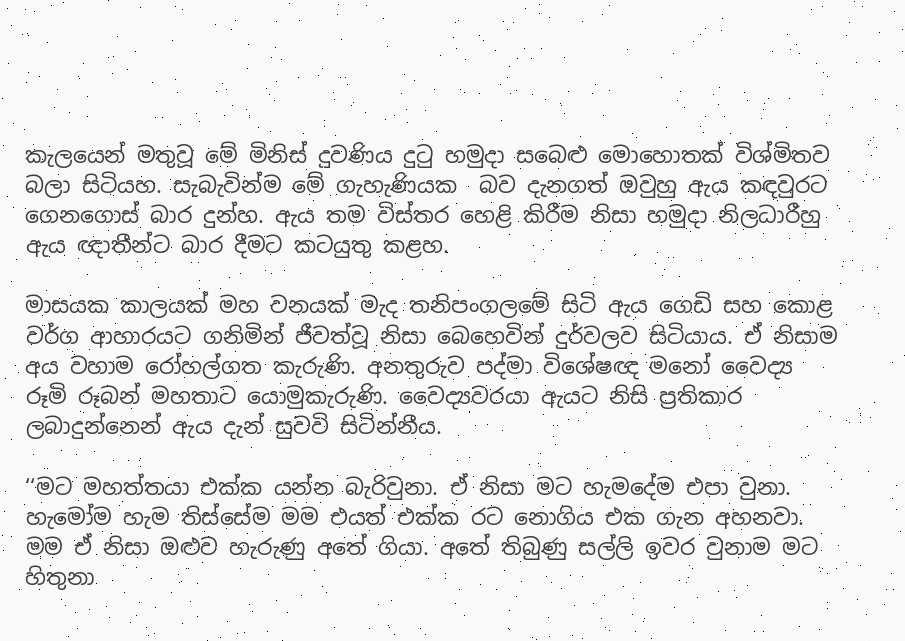කැලයෙන් මතුවූ මේ මිනිස් දුවණිය දුටු හමුදා සබෙළු මොහොතක් විශ්මිතව බලා සිටියහ. සැබැවින්ම මේ ගැහැණියක  බව දැනගත් ඔවුහු ඇය කඳවුරට ගෙනගොස් බාර දුන්හ. ඇය තම විස්තර හෙළි කිරීම නිසා හමුදා නිලධාරීහු ඇය ඥාතීන්ට බාර දීමට කටයුතු කළහ.

මාසයක කාලයක් මහ වනයක් මැද තනිපංගලමේ සිටි ඇය ගෙඩි සහ කොළ වර්ග ආහාරයට ගනිමින් ජීවත්වූ නිසා බෙහෙවින් දුර්වලව සිටියාය. ඒ නිසාම අය වහාම රෝහල්ගත කැරුණි. අනතුරුව පද්මා විශේෂඥ මනෝ වෛද්‍ය රූමි රූබන් මහතාට යොමුකැරුණි. වෛද්‍යවරයා ඇයට නිසි ප්‍රතිකාර ලබාදුන්නෙන් ඇය දැන් සුවවි සිටින්නීය.

‘‘මට මහත්තයා එක්ක යන්න බැරිවුනා. ඒ නිසා මට හැමදේම එපා වුනා. හැමෝම හැම තිස්සේම මම එයත් එක්ක රට නොගිය එක ගැන අහනවා. මම ඒ නිසා ඔළුව හැරුණු අතේ ගියා. අතේ තිබුණු සල්ලි ඉවර වුනාම මට හිතුනා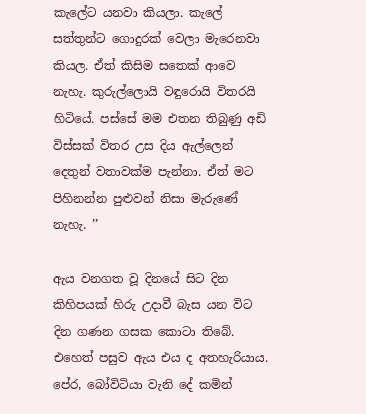කැලේට යනවා කියලා. කැලේ සත්තුන්ට ගොදුරක් වෙලා මැරෙනවා කියල. ඒත් කිසිම සතෙක් ආවෙ නැහැ. කුරුල්ලොයි වඳුරොයි විතරයි හිටියේ. පස්සේ මම එතන තිබුණු අඩි විස්සක් විතර උස දිය ඇල්ලෙන් දෙතුන් වතාවක්ම පැන්නා. ඒත් මට පිහිනන්න පුළුවන් නිසා මැරුණේ නැහැ. ’’

ඇය වනගත වූ දිනයේ සිට දින කිහිපයක් හිරු උදාවී බැස යන විට දින ගණන ගසක කොටා තිබේ. එහෙත් පසුව ඇය එය ද අතහැරියාය. පේර, බෝවිටියා වැනි දේ කමින්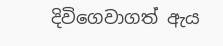දිවිගෙවාගත් ඇය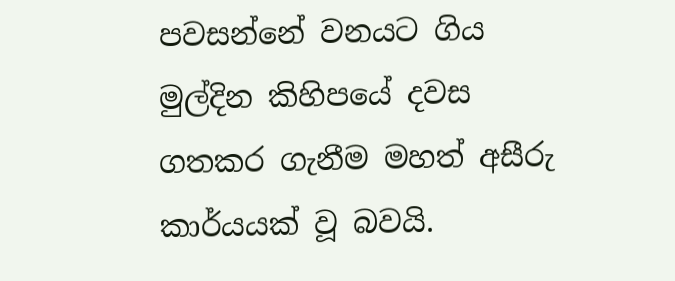පවසන්නේ වනයට ගිය මුල්දින කිහිපයේ දවස ගතකර ගැනීම මහත් අසීරු කාර්යයක් වූ බවයි.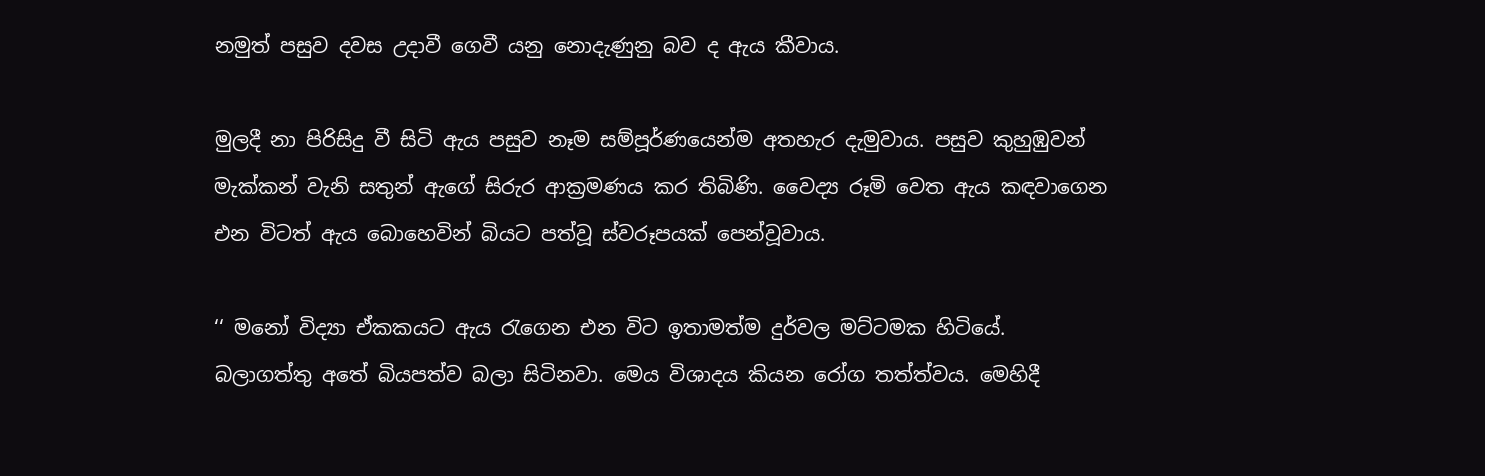නමුත් පසුව දවස උදාවී ගෙවී යනු නොදැණුනු බව ද ඇය කීවාය.

මුලදී නා පිරිසිදු වී සිටි ඇය පසුව නෑම සම්පූර්ණයෙන්ම අතහැර දැමුවාය. පසුව කුහුඹුවන් මැක්කන් වැනි සතුන් ඇගේ සිරුර ආක්‍රමණය කර තිබිණි. වෛද්‍ය රූමි වෙත ඇය කඳවාගෙන එන විටත් ඇය බොහෙවින් බියට පත්වූ ස්වරූපයක් පෙන්වූවාය.

‘‘ මනෝ විද්‍යා ඒකකයට ඇය රැගෙන එන විට ඉතාමත්ම දුර්වල මට්ටමක හිටියේ. බලාගත්තු අතේ බියපත්ව බලා සිටිනවා. මෙය විශාදය කියන රෝග තත්ත්වය. මෙහිදී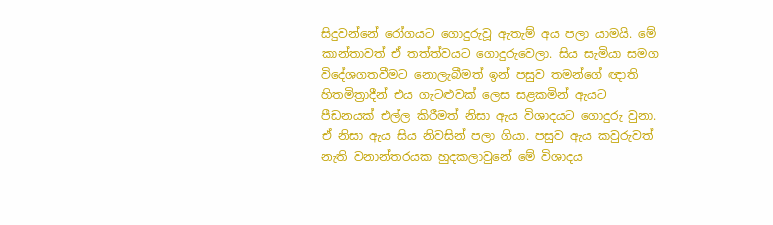සිදුවන්නේ රෝගයට ගොදුරුවූ ඇතැම් අය පලා යාමයි. මේ කාන්තාවත් ඒ තත්ත්වයට ගොදුරුවෙලා. සිය සැමියා සමග විදේශගතවීමට නොලැබීමත් ඉන් පසුව තමන්ගේ ඥාති හිතමිත්‍රාදීන් එය ගැටළුවක් ලෙස සළකමින් ඇයට පීඩනයක් එල්ල කිරීමත් නිසා ඇය විශාදයට ගොදුරු වුනා. ඒ නිසා ඇය සිය නිවසින් පලා ගියා. පසුව ඇය කවුරුවත් නැති වනාන්තරයක හුදකලාවුනේ මේ විශාදය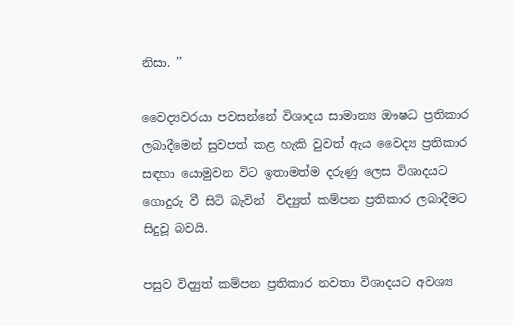නිසා. ’’

වෛද්‍යවරයා පවසන්නේ විශාදය සාමාන්‍ය ඖෂධ ප්‍රතිකාර ලබාදීමෙන් සුවපත් කළ හැකි වුවත් ඇය වෛද්‍ය ප්‍රතිකාර සඳහා යොමුවන විට ඉතාමත්ම දරුණු ලෙස විශාදයට ගොදුරු වී සිටි බැවින්  විද්‍යුත් කම්පන ප්‍රතිකාර ලබාදීමට සිදුවූ බවයි.

පසුව විද්‍යුත් කම්පන ප්‍රතිකාර නවතා විශාදයට අවශ්‍ය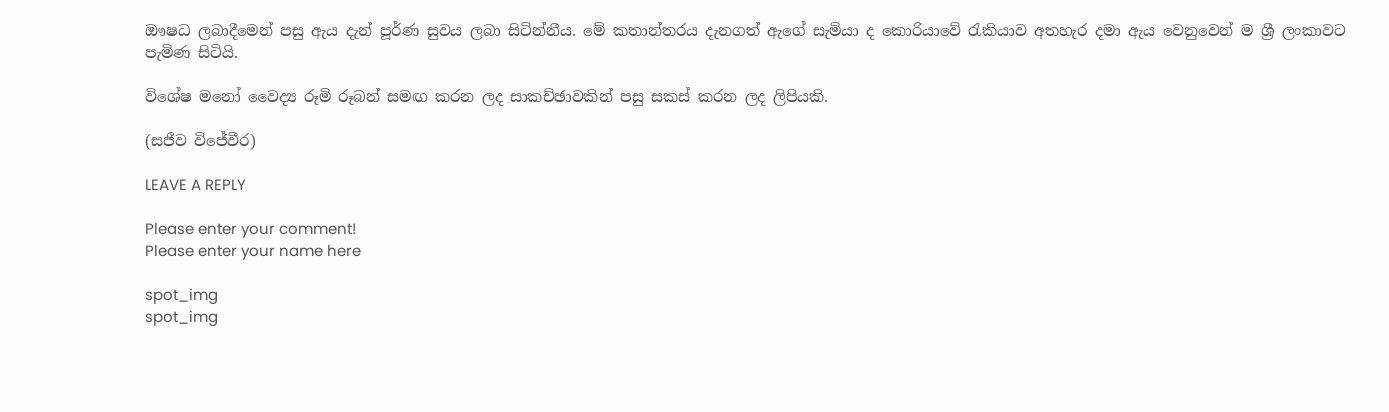ඖෂධ ලබාදීමෙන් පසු ඇය දැන් පූර්ණ සුවය ලබා සිටින්නීය. මේ කතාන්තරය දැනගත් ඇගේ සැමියා ද කොරියාවේ රැකියාව අතහැර දමා ඇය වෙනුවෙන් ම ශ්‍රී ලංකාවට පැමිණ සිටියි.

විශේෂ මනෝ වෛද්‍ය රූමි රූබන් සමඟ කරන ලද සාකච්ඡාවකින් පසු සකස් කරන ලද ලිපියකි.

(සජීව විජේවීර)

LEAVE A REPLY

Please enter your comment!
Please enter your name here

spot_img
spot_img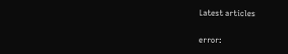Latest articles

error: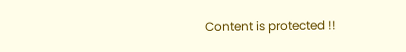Content is protected !!